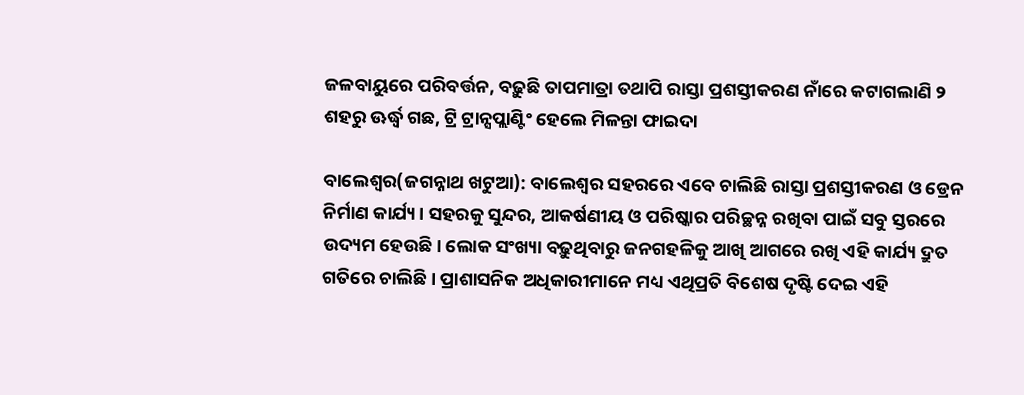ଜଳବାୟୁରେ ପରିବର୍ତ୍ତନ, ବଢ଼ୁଛି ତାପମାତ୍ରା ତଥାପି ରାସ୍ତା ପ୍ରଶସ୍ତୀକରଣ ନାଁରେ କଟାଗଲାଣି ୨ ଶହରୁ ଊର୍ଦ୍ଧ୍ବ ଗଛ, ଟ୍ରି ଟ୍ରାନ୍ସପ୍ଲାଣ୍ଟିଂ ହେଲେ ମିଳନ୍ତା ଫାଇଦା

ବାଲେଶ୍ବର(ଜଗନ୍ନାଥ ଖଟୁଆ): ବାଲେଶ୍ବର ସହରରେ ଏବେ ଚାଲିଛି ରାସ୍ତା ପ୍ରଶସ୍ତୀକରଣ ଓ ଡ୍ରେନ ନିର୍ମାଣ କାର୍ଯ୍ୟ। ସହରକୁ ସୁନ୍ଦର, ଆକର୍ଷଣୀୟ ଓ ପରିଷ୍କାର ପରିଚ୍ଛନ୍ନ ରଖିବା ପାଇଁ ସବୁ ସ୍ତରରେ ଉଦ୍ୟମ ହେଉଛି। ଲୋକ ସଂଖ୍ୟା ବଢ଼ୁଥିବାରୁ ଜନଗହଳିକୁ ଆଖି ଆଗରେ ରଖି ଏହି କାର୍ଯ୍ୟ ଦ୍ରୁତ ଗତିରେ ଚାଲିଛି। ପ୍ରାଶାସନିକ ଅଧିକାରୀମାନେ ମଧ୍ୟ ଏଥିପ୍ରତି ବିଶେଷ ଦୃଷ୍ଟି ଦେଇ ଏହି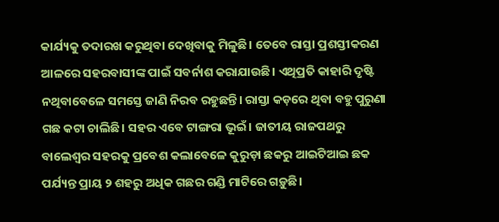କାର୍ଯ୍ୟକୁ ତଦାରଖ କରୁଥିବା ଦେଖିବାକୁ ମିଳୁଛି। ତେବେ ରାସ୍ତା ପ୍ରଶସ୍ତୀକରଣ ଆଳରେ ସହରବାସୀଙ୍କ ପାଇଁ ସବର୍ନାଶ କରାଯାଉଛି। ଏଥିପ୍ରତି କାହାରି ଦୃଷ୍ଟି ନଥିବାବେଳେ ସମସ୍ତେ ଜାଣି ନିରବ ରହୁଛନ୍ତି। ରାସ୍ତା କଡ଼ରେ ଥିବା ବହୁ ପୁରୁଣା ଗଛ କଟା ଚାଲିଛି। ସହର ଏବେ ଟାଙ୍ଗରା ଭୂଇଁ। ଜାତୀୟ ରାଜପଥରୁ ବାଲେଶ୍ବର ସହରକୁ ପ୍ରବେଶ କଲାବେଳେ କୁରୁଡ଼ା ଛକରୁ ଆଇଟିଆଇ ଛକ ପର୍ଯ୍ୟନ୍ତ ପ୍ରାୟ ୨ ଶହରୁ ଅଧିକ ଗଛର ଗଣ୍ଡି ମାଟିରେ ଗଡ଼ୁଛି।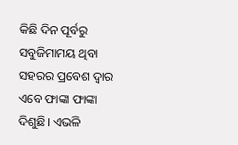କିଛି ଦିନ ପୂର୍ବରୁ ସବୁଜିମାମୟ ଥିବା ସହରର ପ୍ରବେଶ ଦ୍ବାର ଏବେ ଫାଙ୍କା ଫାଙ୍କା ଦିଶୁଛି। ଏଭଳି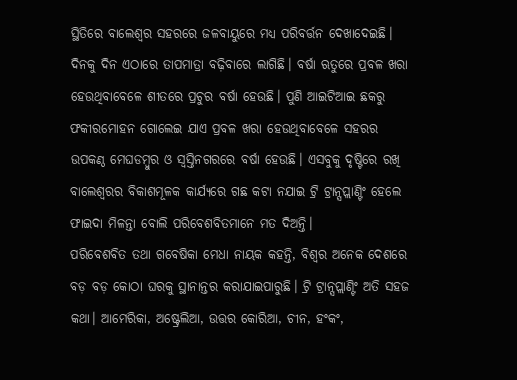ସ୍ଥିତିରେ ବାଲେଶ୍ବର ସହର‌ରେ ଜଳବାୟୁରେ ମଧ୍ୟ ପରିବର୍ତ୍ତନ ଦେଖାଦେଇଛି। ଦିନକୁ ଦିନ ଏଠାରେ ତାପମାତ୍ରା ବଢ଼ିବାରେ ଲାଗିଛି। ବର୍ଷା ଋତୁରେ ପ୍ରବଳ ଖରା ହେଉଥିବାବେଳେ ଶୀତରେ ପ୍ରଚୁର ବର୍ଷା ହେଉଛି। ପୁଣି ଆଇଟିଆଇ ଛକରୁ ଫକୀରମୋହନ ଗୋଲେଇ ଯାଏ ପ୍ରବଳ ଖରା ହେଉଥିବାବେଳେ ସହରର ଉପକଣ୍ଠ ମେଘଡମ୍ବୁର ଓ ସ୍ବସ୍ତିନଗରରେ ବର୍ଷା ହେଉଛି। ଏସବୁକୁ ଦୃଷ୍ଟିରେ ରଖି ବାଲେଶ୍ବରର ବିକାଶମୂଳକ କାର୍ଯ୍ୟରେ ଗଛ କଟା ନଯାଇ ଟ୍ରି ଟ୍ରାନ୍ସପ୍ଲାଣ୍ଟିଂ ହେଲେ ଫାଇଦା ମିଳନ୍ତା ବୋଲି ପରିବେଶବିତମାନେ ମତ ଦିଅନ୍ତି।
ପରିବେଶବିତ ତଥା ଗବେଷିକା ମେଧା ନାୟକ କହନ୍ତି, ବିଶ୍ବର ଅନେକ ଦେଶରେ ବଡ଼ ବଡ଼ କୋଠା ଘରକୁ ସ୍ଥାନାନ୍ତର କରାଯାଇପାରୁଛି। ଟ୍ରି ଟ୍ରାନ୍ସପ୍ଲାଣ୍ଟିଂ ଅତି ସହଜ କଥା। ଆମେରିକା, ଅଷ୍ଟ୍ରେଲିଆ, ଉତ୍ତର କୋରିଆ, ଚୀନ, ହଂକଂ,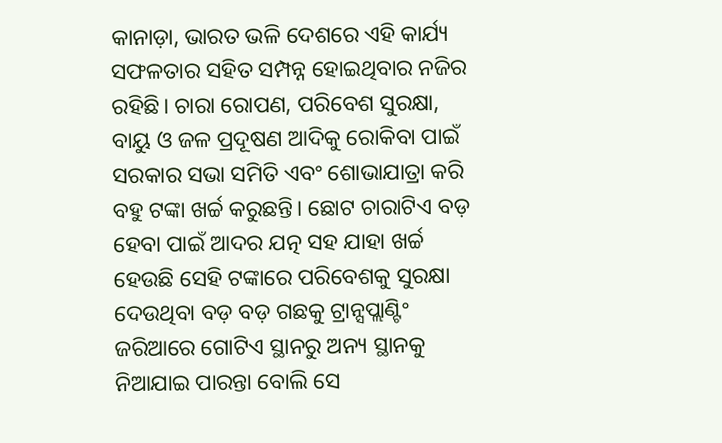କାନାଡ଼ା, ଭାରତ ଭଳି ଦେଶରେ ଏହି କାର୍ଯ୍ୟ ସଫଳତାର ସହିତ ସମ୍ପନ୍ନ ହୋଇଥିବାର ନଜିର ରହିଛି। ଚାରା ରୋପଣ, ପରିବେଶ ସୁରକ୍ଷା, ବାୟୁ ଓ ଜଳ ପ୍ରଦୂଷଣ ଆଦିକୁ ରୋକିବା ପାଇଁ ସରକାର ସଭା ସମିତି ଏବଂ ଶୋଭାଯାତ୍ରା କରି ବହୁ ଟଙ୍କା ଖର୍ଚ୍ଚ କରୁଛନ୍ତି। ଛୋଟ ଚାରାଟିଏ ବଡ଼ ହେବା ପାଇଁ ଆଦର ଯତ୍ନ ସହ ଯାହା ଖର୍ଚ୍ଚ ହେଉଛି ସେହି ଟଙ୍କାରେ ପରିବେଶକୁ ସୁରକ୍ଷା ଦେଉଥିବା ବଡ଼ ବଡ଼ ଗଛକୁ ଟ୍ରାନ୍ସପ୍ଲାଣ୍ଟିଂ ଜରିଆରେ ଗୋଟିଏ ସ୍ଥାନରୁ ଅନ୍ୟ ସ୍ଥାନକୁ ନିଆଯାଇ ପାରନ୍ତା ବୋଲି ସେ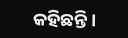କହିଛନ୍ତି।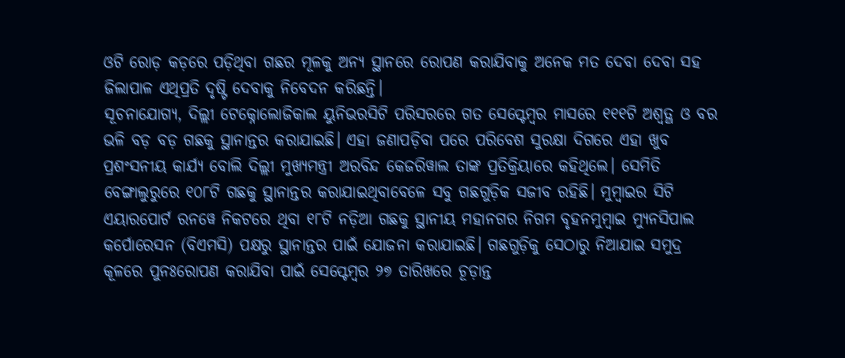ଓଟି ରୋଡ଼ କଡ଼ରେ ପଡ଼ିଥିବା ଗଛର ମୂଳକୁ ଅନ୍ୟ ସ୍ଥାନରେ ରୋପଣ କରାଯିବାକୁ ଅନେକ ମତ ଦେବା ଦେବା ସହ ଜିଲାପାଳ ଏଥିପ୍ରତି ଦୃଷ୍ଟି ଦେବାକୁ ନିବେଦନ କରିଛନ୍ତି।
ସୂଚନାଯୋଗ୍ୟ, ଦିଲ୍ଲୀ ଟେକ୍ନୋଲୋଜିକାଲ ୟୁନିଭରସିଟି ପରିସରରେ ଗତ ସେପ୍ଟେମ୍ବର ମାସରେ ୧୧୧ଟି ଅଶ୍ବତ୍ଥ ଓ ବର ଭଳି ବଡ଼ ବଡ଼ ଗଛକୁ ସ୍ଥାନାନ୍ତର କରାଯାଇଛି। ଏହା ଜଣାପଡ଼ିବା ପରେ ପରିବେଶ ସୁରକ୍ଷା ଦିଗରେ ଏହା ଖୁବ ପ୍ରଶଂସନୀୟ କାର୍ଯ୍ୟ ବୋଲି ଦିଲ୍ଲୀ ମୁଖ୍ୟମନ୍ତ୍ରୀ ଅରବିନ୍ଦ କେଜରିୱାଲ ତାଙ୍କ ପ୍ରତିକ୍ରିୟାରେ କହିଥିଲେ। ସେମିତି ବେଙ୍ଗାଲୁରୁରେ ୧୦୮ଟି ଗଛକୁ ସ୍ଥାନାନ୍ତର କରାଯାଇଥିବାବେଳେ ସବୁ ଗଛଗୁଡ଼ିକ ସଜୀବ ରହିଛି। ମୁମ୍ବାଇର ସିଟି ଏୟାରପୋର୍ଟ ରନୱେ ନିକଟରେ ଥିବା ୧୮ଟି ନଡ଼ିଆ ଗଛକୁ ସ୍ଥାନୀୟ ମହାନଗର ନିଗମ ବୃହନମୁମ୍ବାଇ ମ୍ୟୁନସିପାଲ କର୍ପୋରେସନ (ବିଏମସି) ପକ୍ଷରୁ ସ୍ଥାନାନ୍ତର ପାଇଁ ଯୋଜନା କରାଯାଇଛି। ଗଛଗୁଡ଼ିକୁ ସେଠାରୁ ନିଆଯାଇ ସମୁଦ୍ର କୂଳରେ ପୁନଃରୋପଣ କରାଯିବା ପାଇଁ ସେପ୍ଟେମ୍ବର ୨୭ ତାରିଖରେ ଚୂଡ଼ାନ୍ତ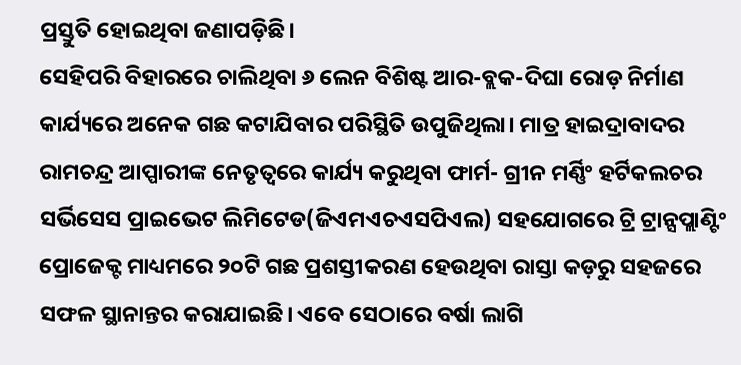ପ୍ରସ୍ତୁତି ହୋଇଥିବା ଜଣାପଡ଼ିଛି।
ସେହିପରି ବିହାରରେ ଚାଲିଥିବା ୬ ଲେନ ବିଶିଷ୍ଟ ଆର-ବ୍ଲକ-ଦିଘା ରୋଡ଼ ନିର୍ମାଣ କାର୍ଯ୍ୟରେ ଅନେକ ଗଛ କଟାଯିବାର ପରିସ୍ଥିତି ଉପୁଜିଥିଲା। ମାତ୍ର ହାଇଦ୍ରାବାଦର ରାମଚନ୍ଦ୍ର ଆପ୍ପାରୀଙ୍କ ନେତୃତ୍ବରେ କାର୍ଯ୍ୟ କରୁଥିବା ଫାର୍ମ- ଗ୍ରୀନ ମର୍ଣ୍ଣିଂ ହର୍ଟିକଲଚର ସର୍ଭିସେସ ପ୍ରାଇଭେଟ ଲିମିଟେଡ(ଜିଏମଏଚଏସପିଏଲ) ସହଯୋଗରେ ଟ୍ରି ଟ୍ରାନ୍ସପ୍ଲାଣ୍ଟିଂ ପ୍ରୋଜେକ୍ଟ ମାଧ୍ୟମରେ ୨୦ଟି ଗଛ ପ୍ରଶସ୍ତୀକରଣ ହେଉଥିବା ରାସ୍ତା କଡ଼ରୁ ସହଜରେ ସଫଳ ସ୍ଥାନାନ୍ତର କରାଯାଇଛି। ଏବେ ସେଠାରେ ବର୍ଷା ଲାଗି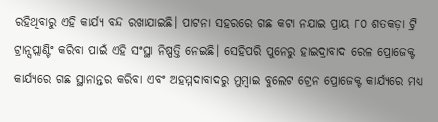ରହିଥିବାରୁ ଏହି କାର୍ଯ୍ୟ ବନ୍ଦ ରଖାଯାଇଛି। ପାଟନା ସହରରେ ଗଛ କଟା ନଯାଇ ପ୍ରାୟ ୮୦ ଶତକଡ଼ା ଟ୍ରି ଟ୍ରାନ୍ସପ୍ଲାଣ୍ଟିଂ କରିବା ପାଇଁ ଏହି ସଂସ୍ଥା ନିଷ୍ପତ୍ତି ନେଇଛି। ସେହିପରି ପୁନେରୁ ହାଇଦ୍ରାବାଦ ରେଳ ପ୍ରୋଜେକ୍ଟ କାର୍ଯ୍ୟରେ ଗଛ ସ୍ଥାନାନ୍ତର କରିବା ଏବଂ ଅହମ୍ମଦାବାଦରୁ ମୁମ୍ବାଇ ବୁଲେଟ ଟ୍ରେନ ପ୍ରୋଜେକ୍ଟ କାର୍ଯ୍ୟରେ ମଧ୍ୟ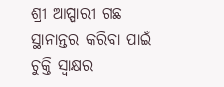ଶ୍ରୀ ଆପ୍ପାରୀ ଗଛ ସ୍ଥାନାନ୍ତର କରିବା ପାଇଁ ଚୁକ୍ତି ସ୍ବାକ୍ଷର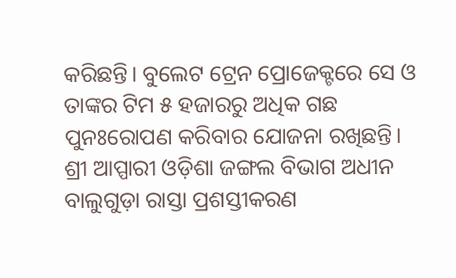କରିଛନ୍ତି। ବୁଲେଟ ଟ୍ରେନ ପ୍ରୋଜେକ୍ଟରେ ସେ ଓ ତାଙ୍କର ଟିମ ୫ ହଜାରରୁ ଅଧିକ ଗଛ ପୁନଃରୋପଣ କରିବାର ଯୋଜନା ରଖିଛନ୍ତି। ଶ୍ରୀ ଆପ୍ପାରୀ ଓଡ଼ିଶା ଜଙ୍ଗଲ ବିଭାଗ ଅଧୀନ ବାଲୁଗୁଡ଼ା ରାସ୍ତା ପ୍ରଶସ୍ତୀକରଣ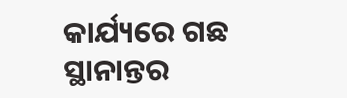କାର୍ଯ୍ୟରେ ଗଛ ସ୍ଥାନାନ୍ତର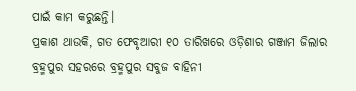ପାଇଁ କାମ କରୁଛନ୍ତି।
ପ୍ରକାଶ ଥାଉକି, ଗତ ଫେବୃଆରୀ ୧୦ ତାରିଖରେ ଓଡ଼ିଶାର ଗଞ୍ଜାମ ଜିଲାର ବ୍ରହ୍ମପୁର ସହରରେ ବ୍ରହ୍ମପୁର ସବୁଜ ବାହିନୀ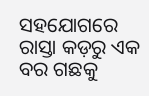ସହଯୋଗରେ ରାସ୍ତା କଡ଼ରୁ ଏକ ବର ଗଛକୁ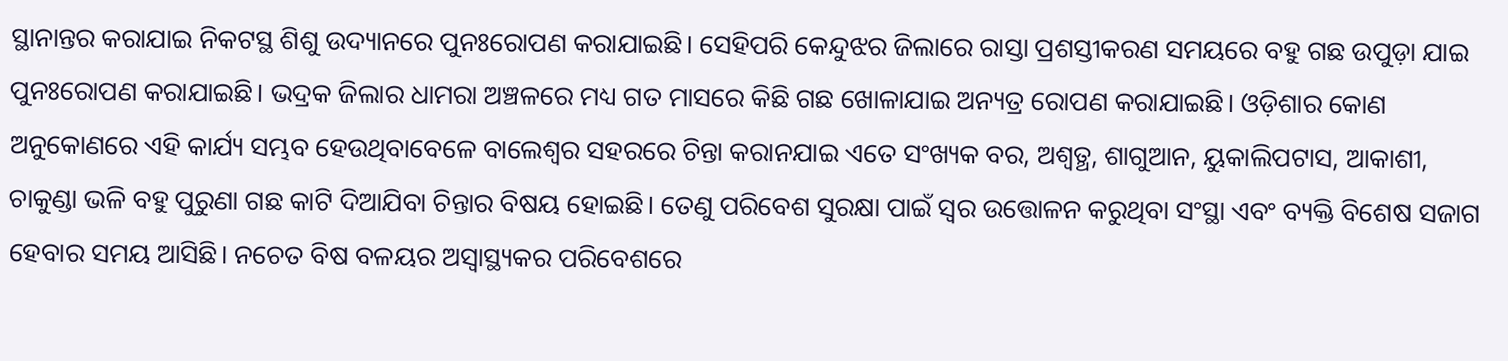ସ୍ଥାନାନ୍ତର କରାଯାଇ ନିକଟସ୍ଥ ଶିଶୁ ଉଦ୍ୟାନରେ ପୁନଃରୋପଣ କରାଯାଇଛି। ସେହିପରି କେନ୍ଦୁଝର ଜିଲାରେ ରାସ୍ତା ପ୍ରଶସ୍ତୀକରଣ ସମୟରେ ବହୁ ଗଛ ଉପୁଡ଼ା ଯାଇ ପୁନଃରୋପଣ କରାଯାଇଛି। ଭଦ୍ରକ ଜିଲାର ଧାମରା ଅଞ୍ଚଳରେ ମଧ୍ୟ ଗତ ମାସରେ କିଛି ଗଛ ଖୋଳାଯାଇ ଅନ୍ୟତ୍ର ରୋପଣ କରାଯାଇଛି। ଓଡ଼ିଶାର କୋଣ ଅନୁକୋଣରେ ଏହି କାର୍ଯ୍ୟ ସମ୍ଭବ ହେଉଥିବାବେଳେ ବାଲେଶ୍ବର ସହରରେ ଚିନ୍ତା କରାନଯାଇ ଏତେ ସଂଖ୍ୟକ ବର, ଅଶ୍ବତ୍ଥ, ଶାଗୁଆନ, ୟୁକାଲିପଟାସ, ଆକାଶୀ, ଚାକୁଣ୍ଡା ଭଳି ବହୁ ପୁରୁଣା ଗଛ କାଟି ଦିଆଯିବା ଚିନ୍ତାର ବିଷୟ ହୋଇଛି। ତେଣୁ ପରିବେଶ ସୁରକ୍ଷା ପାଇଁ ସ୍ବର ଉତ୍ତୋଳନ କରୁଥିବା ସଂସ୍ଥା ଏବଂ ବ୍ୟକ୍ତି ବିଶେଷ ସଜାଗ ହେବାର ସମୟ ଆସିଛି। ନଚେତ ବିଷ ବଳୟର ଅସ୍ବାସ୍ଥ୍ୟକର ପରିବେଶରେ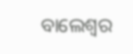ବା‌ଲେଶ୍ବର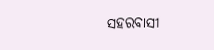ସହରବାସୀ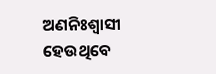ଅଣନିଃଶ୍ବାସୀ ହେଉଥିବେ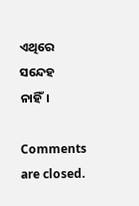ଏଥିରେ ସନ୍ଦେହ ନାହିଁ।

Comments are closed.